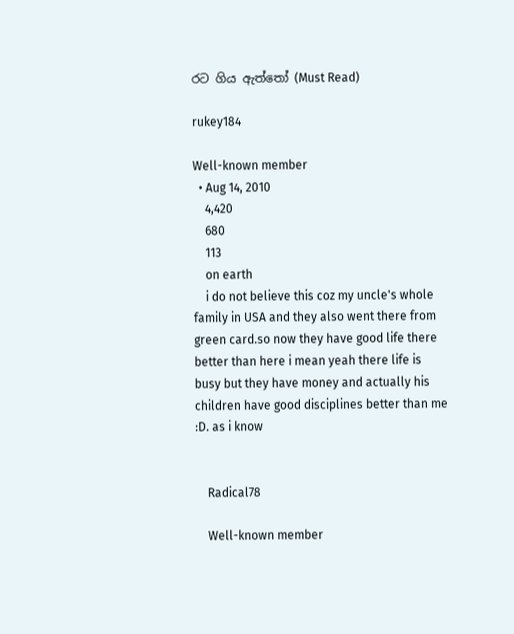රට ගිය ඇත්තෝ (Must Read)

rukey184

Well-known member
  • Aug 14, 2010
    4,420
    680
    113
    on earth
    i do not believe this coz my uncle's whole family in USA and they also went there from green card.so now they have good life there better than here i mean yeah there life is busy but they have money and actually his children have good disciplines better than me :D. as i know


    Radical78

    Well-known member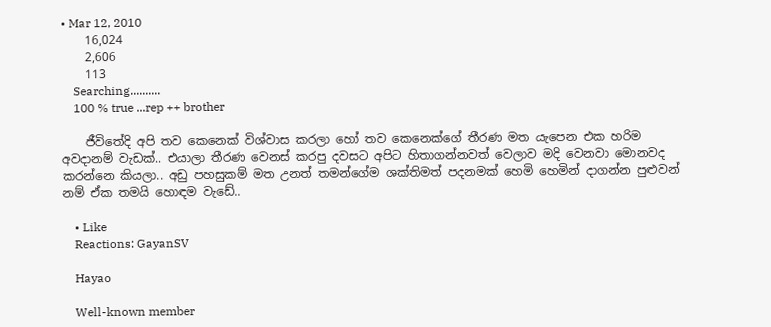• Mar 12, 2010
    16,024
    2,606
    113
    Searching..........
    100 % true ...rep ++ brother

    ජීවිතේදි අපි තව කෙනෙක් විශ්වාස කරලා හෝ තව කෙනෙක්ගේ තීරණ මත යැපෙන එක හරිම අවදානම් වැඩක්.. එයාලා තීරණ වෙනස් කරපු දවසට අපිට හිතාගන්නවත් වෙලාව මදි වෙනවා මොනවද කරන්නෙ කියලා.. අඩු පහසුකම් මත උනත් තමන්ගේම ශක්තිමත් පදනමක් හෙමි හෙමින් දාගන්න පුළුවන් නම් ඒක තමයි හොඳම වැඩේ..

    • Like
    Reactions: GayanSV

    Hayao

    Well-known member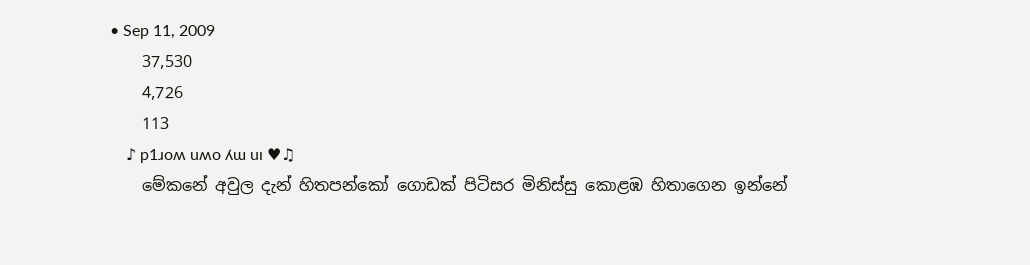• Sep 11, 2009
    37,530
    4,726
    113
    ♪ p1ɹoʍ uʍo ʎɯ uı ♥♫
    මේකනේ අවුල දැන් හිතපන්කෝ ගොඩක් පිටිසර මිනිස්සු කොළඹ හිතාගෙන ඉන්නේ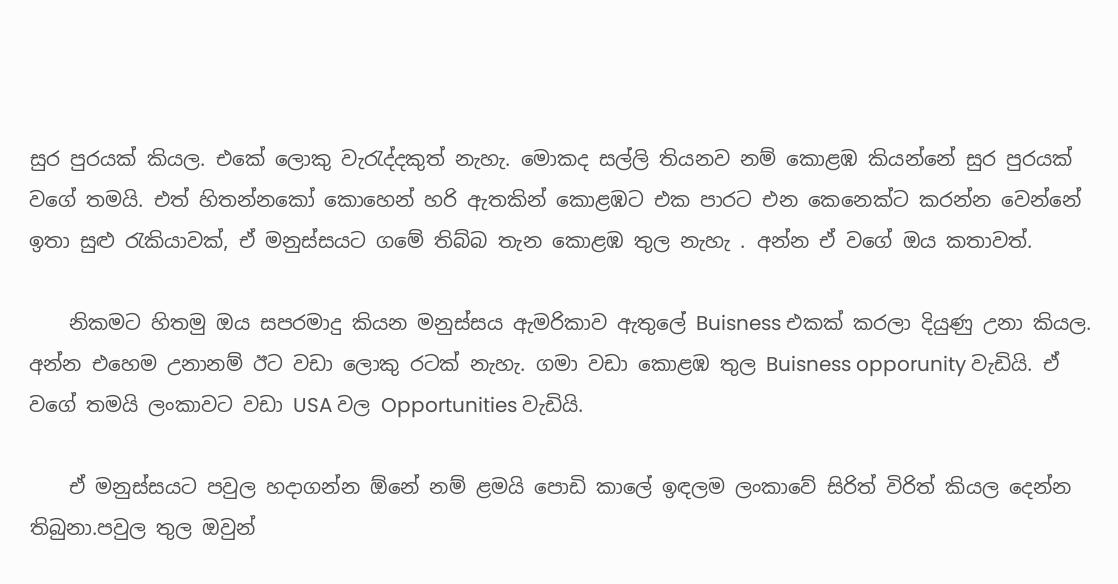සුර පුරයක් කියල. එකේ ලොකු වැරැද්දකුත් නැහැ. මොකද සල්ලි තියනව නම් කොළඹ කියන්නේ සුර පුරයක් වගේ තමයි. එත් හිතන්නකෝ කොහෙන් හරි ඇතකින් කොළඹට එක පාරට එන කෙනෙක්ට කරන්න වෙන්නේ ඉතා සුළු රැකියාවක්, ඒ මනුස්සයට ගමේ තිබ්බ තැන කොළඹ තුල නැහැ . අන්න ඒ වගේ ඔය කතාවත්.

    නිකමට හිතමු ඔය සපරමාදු කියන මනුස්සය ඇමරිකාව ඇතුලේ Buisness එකක් කරලා දියුණු උනා කියල. අන්න එහෙම උනානම් ඊට වඩා ලොකු රටක් නැහැ. ගමා වඩා කොළඹ තුල Buisness opporunity වැඩියි. ඒ වගේ තමයි ලංකාවට වඩා USA වල Opportunities වැඩියි.

    ඒ මනුස්සයට පවුල හදාගන්න ඕනේ නම් ළමයි පොඩි කාලේ ඉඳලම ලංකාවේ සිරිත් විරිත් කියල දෙන්න තිබුනා.පවුල තුල ඔවුන්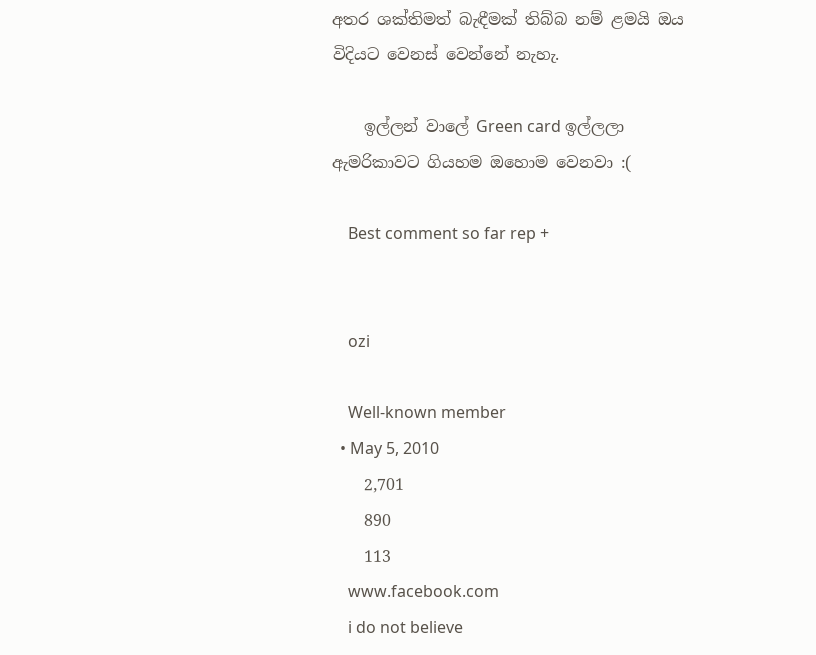අතර ශක්තිමත් බැඳීමක් තිබ්බ නම් ළමයි ඔය විදියට වෙනස් වෙන්නේ නැහැ.

    ඉල්ලන් වාලේ Green card ඉල්ලලා ඇමරිකාවට ගියහම ඔහොම වෙනවා :(

    Best comment so far rep +


    ozi

    Well-known member
  • May 5, 2010
    2,701
    890
    113
    www.facebook.com
    i do not believe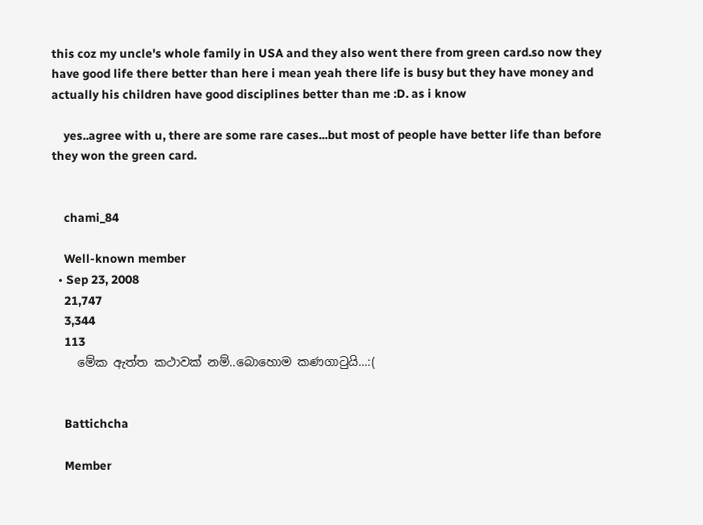this coz my uncle's whole family in USA and they also went there from green card.so now they have good life there better than here i mean yeah there life is busy but they have money and actually his children have good disciplines better than me :D. as i know

    yes..agree with u, there are some rare cases...but most of people have better life than before they won the green card.


    chami_84

    Well-known member
  • Sep 23, 2008
    21,747
    3,344
    113
    මේක ඇත්ත කථාවක් නම්..බොහොම කණගාටුයි...:(


    Battichcha

    Member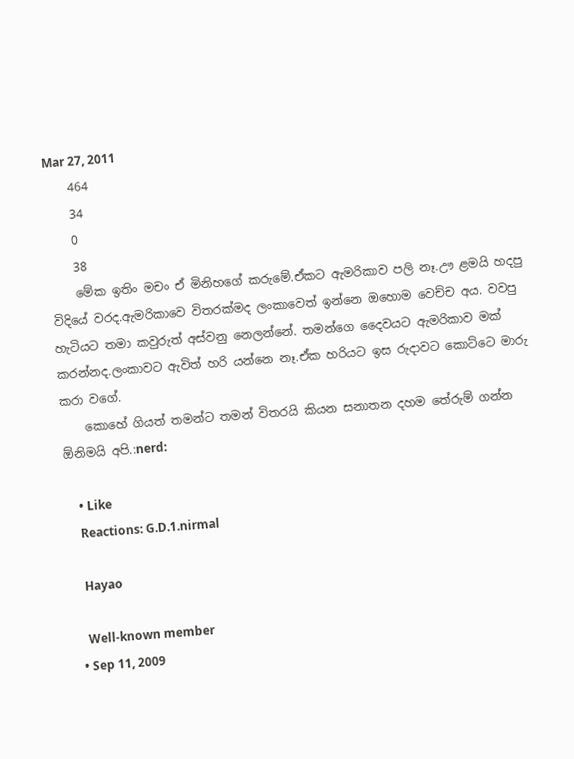Mar 27, 2011
    464
    34
    0
    38
    මේක ඉතිං මචං ඒ මිනිහගේ කරුමේ.ඒකට ඇමරිකාව පලි නෑ.ඌ ළමයි හදපු විදියේ වරද.ඇමරිකාවෙ විතරක්මද ලංකාවෙත් ඉන්නෙ ඔහොම වෙච්ච අය. වවපු හැටියට තමා කවුරුත් අස්වනු නෙලන්නේ. තමන්ගෙ දෛවයට ඇමරිකාව මක් කරන්නද.ලංකාවට ඇවිත් හරි යන්නෙ නෑ.ඒක හරියට ඉස රුදාවට කොට්ටෙ මාරු කරා වගේ.
    කොහේ ගියත් තමන්ට තමන් විතරයි කියන සනාතන දහම තේරුම් ගන්න ඕනිමයි අපි.:nerd:

    • Like
    Reactions: G.D.1.nirmal

    Hayao

    Well-known member
  • Sep 11, 2009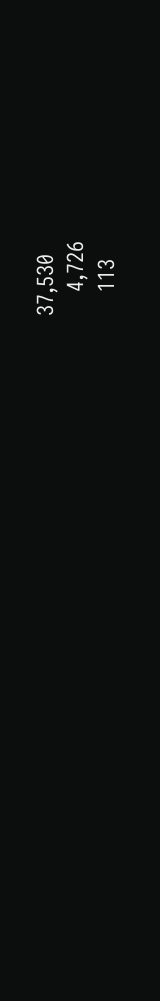37,530
    4,726
    113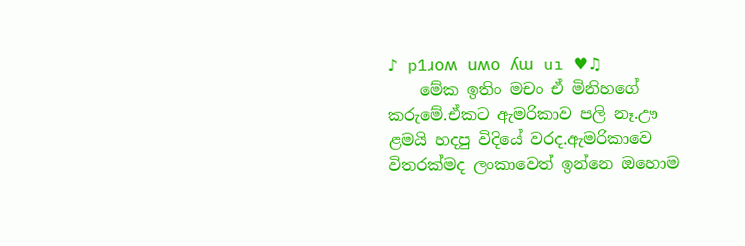♪ p1ɹoʍ uʍo ʎɯ uı ♥♫
    මේක ඉතිං මචං ඒ මිනිහගේ කරුමේ.ඒකට ඇමරිකාව පලි නෑ.ඌ ළමයි හදපු විදියේ වරද.ඇමරිකාවෙ විතරක්මද ලංකාවෙත් ඉන්නෙ ඔහොම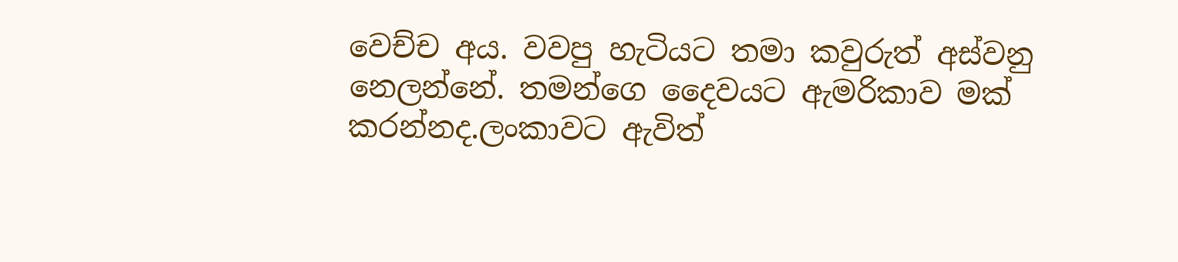වෙච්ච අය. වවපු හැටියට තමා කවුරුත් අස්වනු නෙලන්නේ. තමන්ගෙ දෛවයට ඇමරිකාව මක් කරන්නද.ලංකාවට ඇවිත්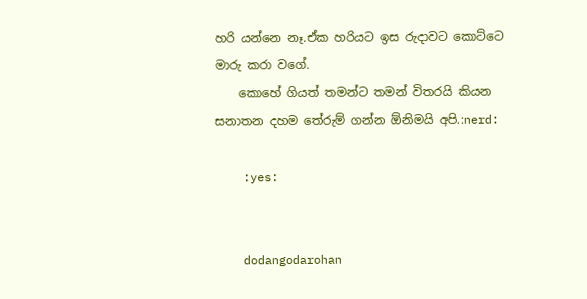හරි යන්නෙ නෑ.ඒක හරියට ඉස රුදාවට කොට්ටෙ මාරු කරා වගේ.
    කොහේ ගියත් තමන්ට තමන් විතරයි කියන සනාතන දහම තේරුම් ගන්න ඕනිමයි අපි.:nerd:

    :yes:


    dodangodarohan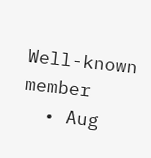Well-known member
  • Aug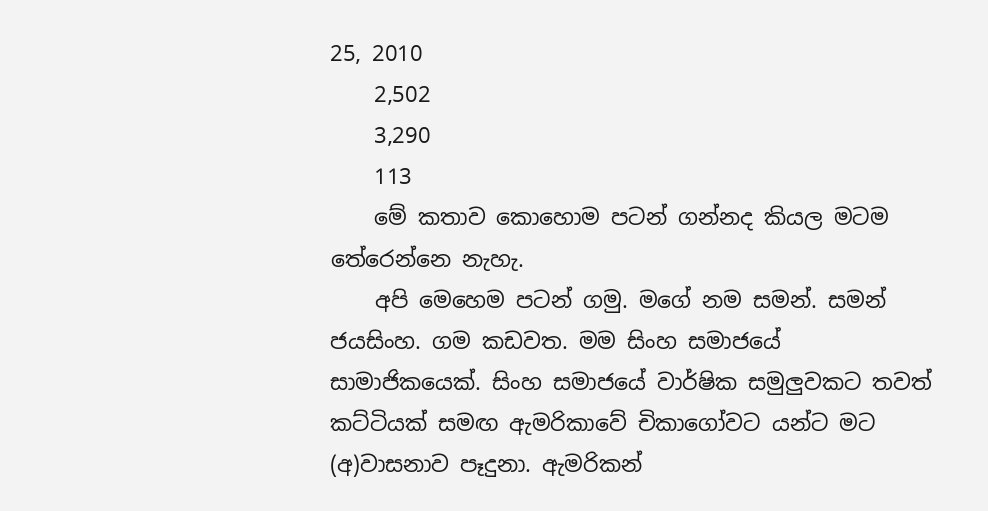25, 2010
    2,502
    3,290
    113
    මේ කතාව කොහොම පටන් ගන්නද කියල මටම තේරෙන්නෙ නැහැ.
    අපි මෙහෙම පටන් ගමු. මගේ නම සමන්. සමන් ජයසිංහ. ගම කඩවත. මම සිංහ සමාජයේ සාමාජිකයෙක්. සිංහ සමාජයේ වාර්ෂික සමුලුවකට තවත් කට්ටියක් සමඟ ඇමරිකාවේ චිකාගෝවට යන්ට මට (අ)වාසනාව පෑදුනා. ඇමරිකන්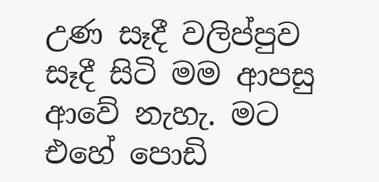උණ සෑදී වලිප්පුව සෑදී සිටි මම ආපසු ආවේ නැහැ. මට එහේ පොඩි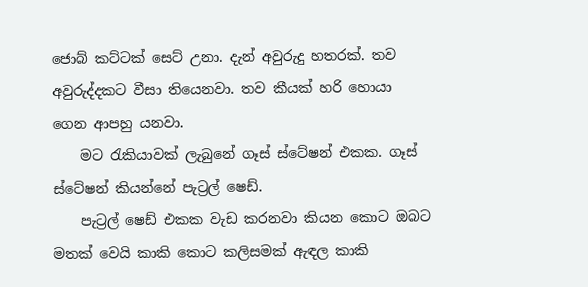ජොබ් කට්ටක් සෙට් උනා. දැන් අවුරුදු හතරක්. තව අවුරුද්දකට වීසා තියෙනවා. තව කීයක් හරි හොයා ගෙන ආපහු යනවා.
    මට රැකියාවක් ලැබුනේ ගෑස් ස්ටේෂන් එකක. ගෑස් ස්ටේෂන් කියන්නේ පැට්‍රල් ෂෙඩ්.
    පැට්‍රල් ෂෙඩ් එකක වැඩ කරනවා කියන කොට ඔබට මතක් වෙයි කාකි කොට කලිසමක් ඇඳල කාකි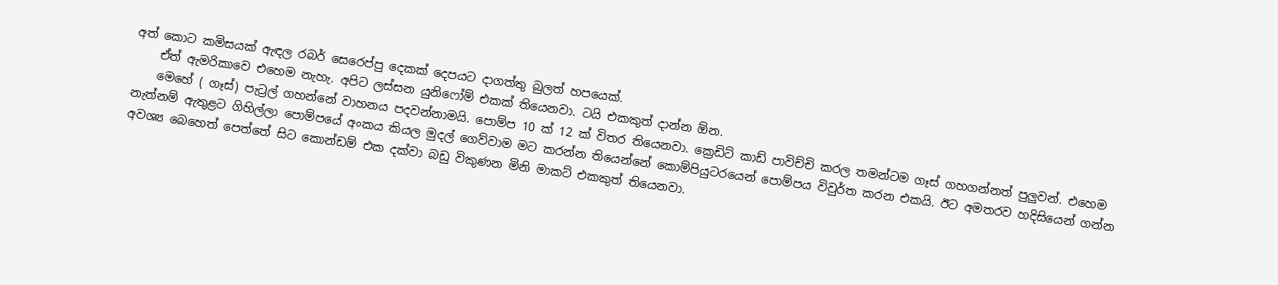අත් කොට කමිසයක් ඇඳල රබර් සෙරෙප්පු දෙකක් දෙපයට දාගත්තු බුලත් හපයෙක්.
    ඒත් ඇමරිකාවෙ එහෙම නැහැ. අපිට ලස්සන යුනිෆෝම් එකක් තියෙනවා. ටයි එකකුත් දාන්න ඕන.
    මෙහේ ( ගෑස්) පැට්‍රල් ගහන්නේ වාහනය පදවන්නාමයි. පොම්ප 10 ක් 12 ක් විතර තියෙනවා. ක්‍රෙඩිට් කාඩ් පාවිච්චි කරල තමන්ටම ගෑස් ගහගන්නත් පුලුවන්. එහෙම නැත්නම් ඇතුළට ගිහිල්ලා පොම්පයේ අංකය කියල මුදල් ගෙව්වාම මට කරන්න තියෙන්නේ කොම්පියුටරයෙන් පොම්පය විවුර්ත කරන එකයි. ඊට අමතරව හදිසියෙන් ගන්න අවශ්‍ය බෙහෙත් පෙත්තේ සිට කොන්ඩම් එක දක්වා බඩු විකුණන මිනි මාකට් එකකුත් තියෙනවා.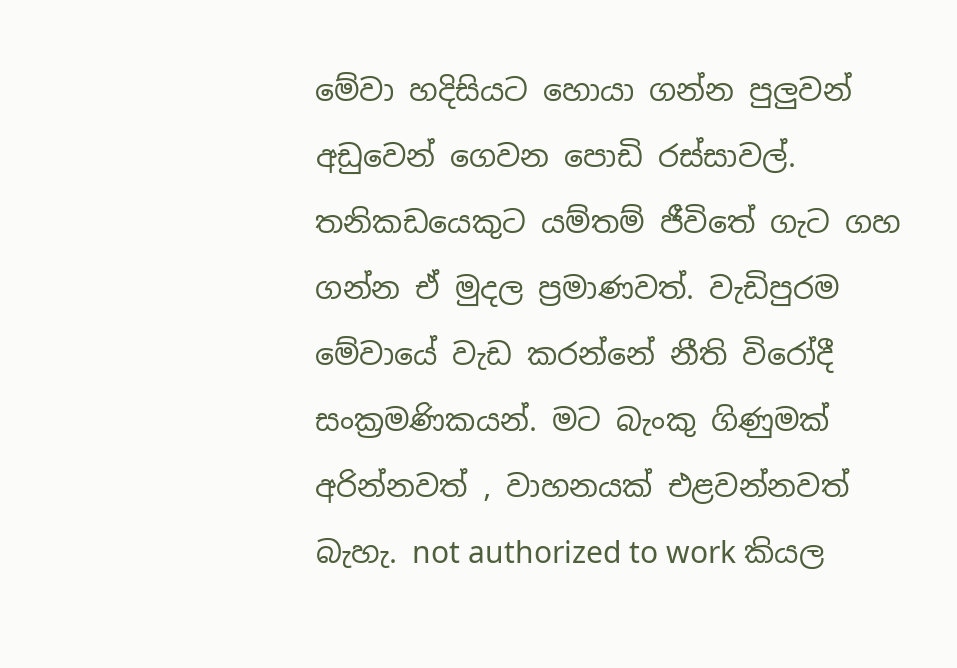මේවා හදිසියට හොයා ගන්න පුලුවන් අඩුවෙන් ගෙවන පොඩි රස්සාවල්. තනිකඩයෙකුට යම්තම් ජීවිතේ ගැට ගහ ගන්න ඒ මුදල ප්‍රමාණවත්. වැඩිපුරම මේවායේ වැඩ කරන්නේ නීති විරෝදී සංක්‍රමණිකයන්. මට බැංකු ගිණුමක් අරින්නවත් , වාහනයක් එළවන්නවත් බැහැ. not authorized to work කියල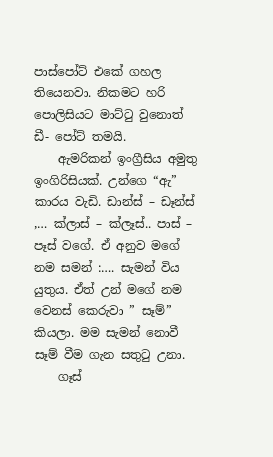පාස්පෝට් එකේ ගහල තියෙනවා. නිකමට හරි පොලිසියට මාට්ටු වුනොත් ඩී- පෝට් තමයි.
    ඇමරිකන් ඉංග්‍රීසිය අමුතු ඉංගිරිසියක්. උන්ගෙ “ඇ” කාරය වැඩි. ඩාන්ස් – ඩෑන්ස් ,… ක්ලාස් – ක්ලෑස්.. පාස් – පෑස් වගේ. ඒ අනුව මගේ නම සමන් :…. සැමන් විය යුතුය. ඒත් උන් මගේ නම වෙනස් කෙරුවා ” සෑම්” කියලා. මම සැමන් නොවී සෑම් වීම ගැන සතුටු උනා.
    ගෑස්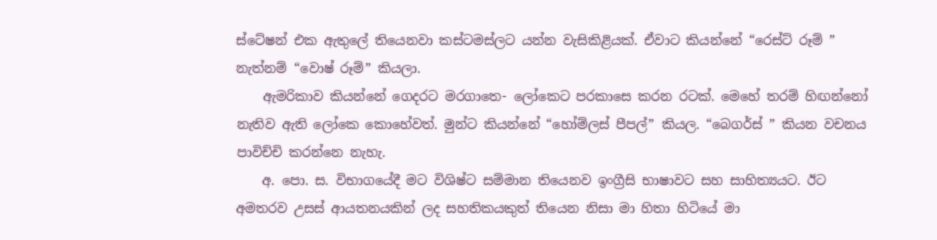ස්ටේෂන් එක ඇතුලේ තියෙනවා කස්ටමස්ලට යන්න වැසිකිළියක්. ඒවාට කියන්නේ “රෙස්ට් රූම් ” නැත්නම් “වොෂ් රූම්” කියලා.
    ඇමරිකාව කියන්නේ ගෙදරට මරගාතෙ- ලෝකෙට පරකාසෙ කරන රටක්. මෙහේ තරම් හිඟන්නෝ නැතිව ඇති ලෝකෙ කොහේවත්. මුන්ට කියන්නේ “හෝම්ලස් පීපල්” කියල. “බෙගර්ස් ” කියන වචනය පාවිච්චි කරන්නෙ නැහැ.
    අ. පො. ස. විභාගයේදී මට විශිෂ්ට සම්මාන තියෙනව ඉංග්‍රීසි භාෂාවට සහ සාහිත්‍යයට. ඊට අමතරව උසස් ආයතනයකින් ලද සහතිකයකුත් තියෙන නිසා මා හිතා හිටියේ මා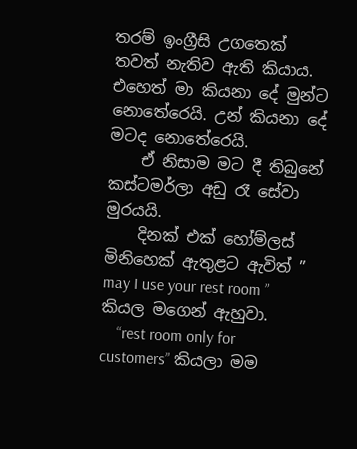තරම් ඉංග්‍රීසි උගතෙක් තවත් නැතිව ඇති කියාය. එහෙත් මා කියනා දේ මුන්ට නොතේරෙයි. උන් කියනා දේ මටද නොතේරෙයි.
    ඒ නිසාම මට දී තිබුනේ කස්ටමර්ලා අඩු රෑ සේවා මුරයයි.
    දිනක් එක් හෝම්ලස් මිනිහෙක් ඇතුළට ඇවිත් ” may I use your rest room ” කියල මගෙන් ඇහුවා.
    “rest room only for customers” කියලා මම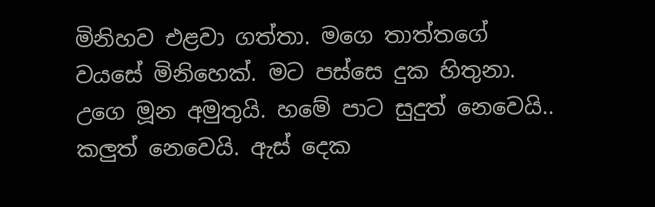මිනිහව එළවා ගත්තා. මගෙ තාත්තගේ වයසේ මිනිහෙක්. මට පස්සෙ දුක හිතුනා. උගෙ මූන අමුතුයි. හමේ පාට සුදුත් නෙවෙයි.. කලුත් නෙවෙයි. ඇස් දෙක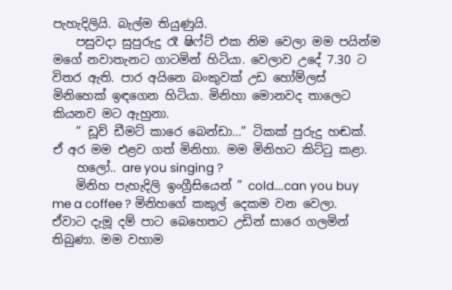පැහැදිලියි. බැල්ම තියුණුයි.
    පසුවදා සුපුරුදු රෑ ෂිෆ්ට් එක නිම වෙලා මම පයින්ම මගේ නවාතැනට ගාටමින් හිටියා. වෙලාව උදේ 7.30 ට විතර ඇති. පාර අයිනෙ බංකුවක් උඩ හෝම්ලස් මිනිහෙක් ඉඳගෙන හිටියා. මිනිහා මොනවද තාලෙට කියනව මට ඇහුනා.
    ” ඩූව් ඩීමට් කාරෙ බෙන්ඩා…” ටිකක් පුරුදු හඬක්. ඒ අර මම එළව ගත් මිනිහා. මම මිනිහට කිට්ටු කළා.
    හලෝ.. are you singing ?
    මිනිහ පැහැදිලි ඉංග්‍රීසියෙන් ” cold….can you buy me a coffee ? මිනිහගේ කකුල් දෙකම වන වෙලා. ඒවාට දැමූ දම් පාට බෙහෙතට උඩින් සාරෙ ගලමින් තිබුණා. මම වහාම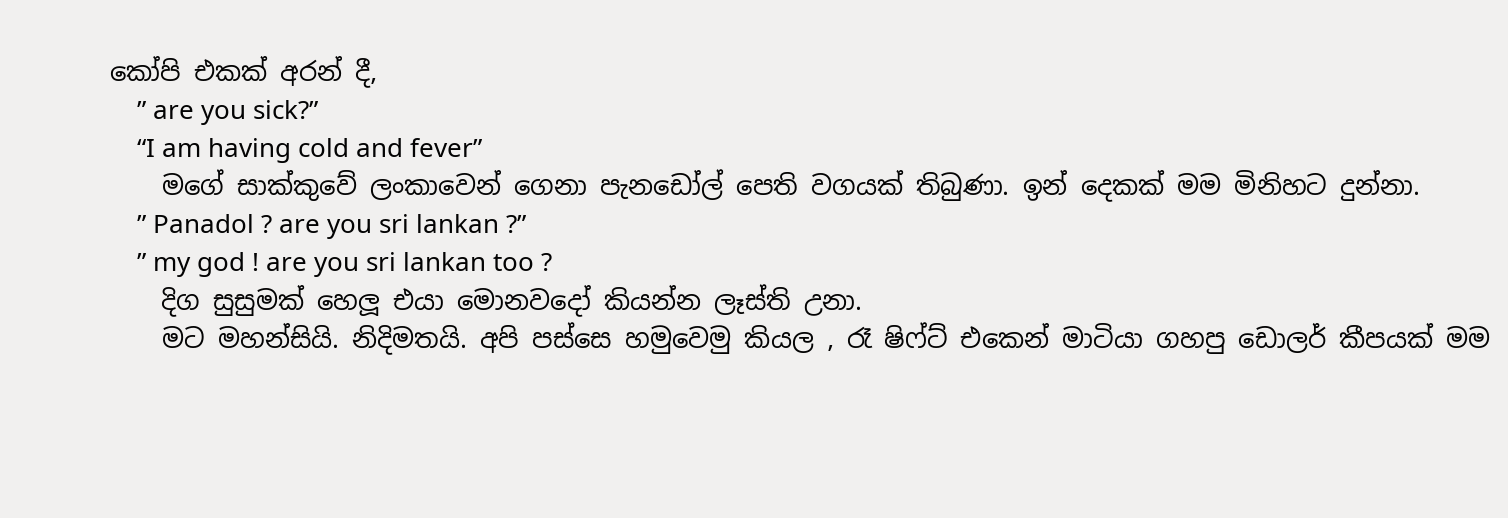කෝපි එකක් අරන් දී,
    ” are you sick?”
    “I am having cold and fever”
    මගේ සාක්කුවේ ලංකාවෙන් ගෙනා පැනඩෝල් පෙති වගයක් තිබුණා. ඉන් දෙකක් මම මිනිහට දුන්නා.
    ” Panadol ? are you sri lankan ?”
    ” my god ! are you sri lankan too ?
    දිග සුසුමක් හෙලූ එයා මොනවදෝ කියන්න ලෑස්ති උනා.
    මට මහන්සියි. නිදිමතයි. අපි පස්සෙ හමුවෙමු කියල , රෑ ෂිෆ්ට් එකෙන් මාටියා ගහපු ඩොලර් කීපයක් මම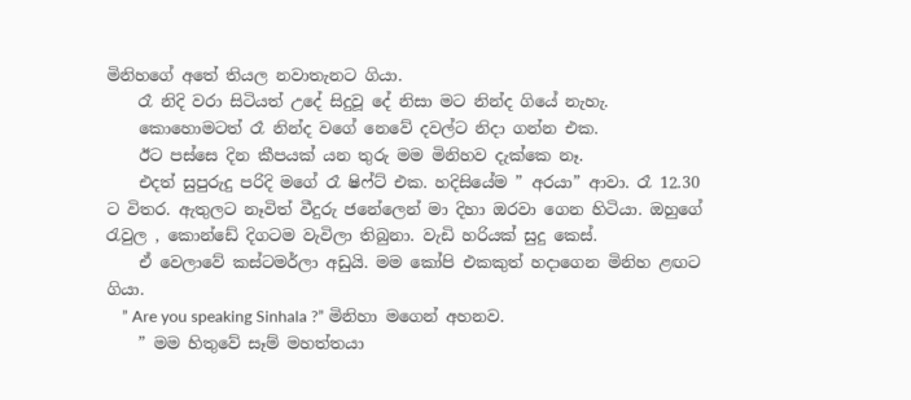මිනිහගේ අතේ තියල නවාතැනට ගියා.
    රෑ නිදි වරා සිටියත් උදේ සිදුවූ දේ නිසා මට නින්ද ගියේ නැහැ.
    කොහොමටත් රෑ නින්ද වගේ නෙවේ දවල්ට නිදා ගන්න එක.
    ඊට පස්සෙ දින කීපයක් යන තුරු මම මිනිහව දැක්කෙ නෑ.
    එදත් සුපුරුදු පරිදි මගේ රෑ ෂිෆ්ට් එක. හදිසියේම ” අරයා” ආවා. රෑ 12.30 ට විතර. ඇතුලට නෑවිත් වීදුරු ජනේලෙන් මා දිහා ඔරවා ගෙන හිටියා. ඔහුගේ රැවුල , කොන්ඩේ දිගටම වැවිලා තිබුනා. වැඩි හරියක් සුදු කෙස්.
    ඒ වෙලාවේ කස්ටමර්ලා අඩුයි. මම කෝපි එකකුත් හදාගෙන මිනිහ ළඟට ගියා.
    ” Are you speaking Sinhala ?” මිනිහා මගෙන් අහනව.
    ” මම හිතුවේ සෑම් මහත්තයා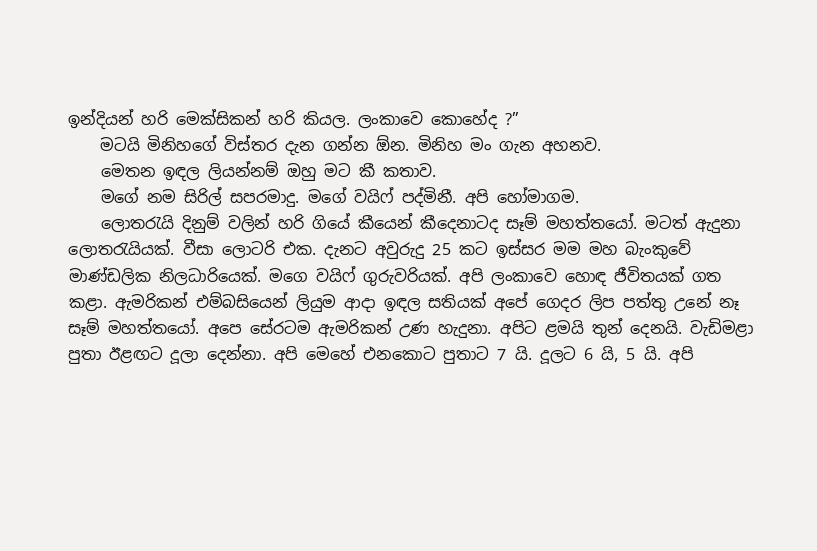ඉන්දියන් හරි මෙක්සිකන් හරි කියල. ලංකාවෙ කොහේද ?”
    මටයි මිනිහගේ විස්තර දැන ගන්න ඕන. මිනිහ මං ගැන අහනව.
    මෙතන ඉඳල ලියන්නම් ඔහු මට කී කතාව.
    මගේ නම සිරිල් සපරමාදු. මගේ වයිෆ් පද්මිනී. අපි හෝමාගම.
    ලොතරැයි දිනුම් වලින් හරි ගියේ කීයෙන් කීදෙනාටද සෑම් මහත්තයෝ. මටත් ඇදුනා ලොතරැයියක්. වීසා ලොටරි එක. දැනට අවුරුදු 25 කට ඉස්සර මම මහ බැංකුවේ මාණ්ඩලික නිලධාරියෙක්. මගෙ වයිෆ් ගුරුවරියක්. අපි ලංකාවෙ හොඳ ජීවිතයක් ගත කළා. ඇමරිකන් එම්බසියෙන් ලියුම ආදා ඉඳල සතියක් අපේ ගෙදර ලිප පත්තු උනේ නෑ සෑම් මහත්තයෝ. අපෙ සේරටම ඇමරිකන් උණ හැදුනා. අපිට ළමයි තුන් දෙනයි. වැඩිමළා පුතා ඊළඟට දූලා දෙන්නා. අපි මෙහේ එනකොට පුතාට 7 යි. දූලට 6 යි, 5 යි. අපි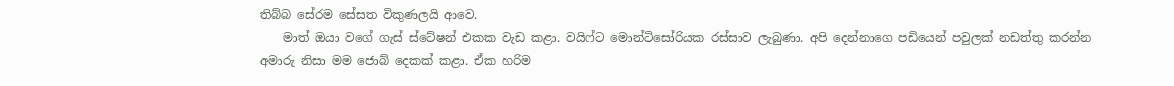තිබ්බ සේරම සේසත විකුණලයි ආවෙ.
    මාත් ඔයා වගේ ගැස් ස්ටේෂන් එකක වැඩ කළා. වයිෆ්ට මොන්ටිසෝරියක රස්සාව ලැබුණා. අපි දෙන්නාගෙ පඩියෙන් පවුලක් නඩත්තු කරන්න අමාරු නිසා මම ජොබ් දෙකක් කළා. ඒක හරිම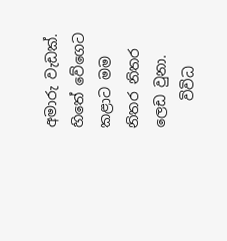අමාරු වැඩක්. හිතේ වේගෙට කළාට මම නිතර නිතර ලෙඩ වුනා.
    විවිධ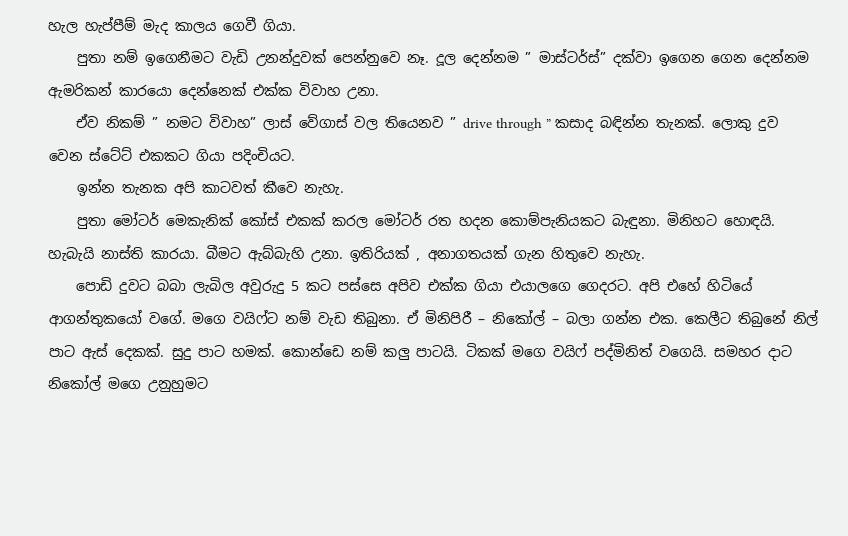හැල හැප්පීම් මැද කාලය ගෙවී ගියා.
    පුතා නම් ඉගෙනීමට වැඩි උනන්දුවක් පෙන්නුවෙ නෑ. දූල දෙන්නම ” මාස්ටර්ස්” දක්වා ඉගෙන ගෙන දෙන්නම ඇමරිකන් කාරයො දෙන්නෙක් එක්ක විවාහ උනා.
    ඒව නිකම් ” නමට විවාහ” ලාස් වේගාස් වල තියෙනව ” drive through ” කසාද බඳින්න තැනක්. ලොකු දුව වෙන ස්ටේට් එකකට ගියා පදිංචියට.
    ඉන්න තැනක අපි කාටවත් කීවෙ නැහැ.
    පුතා මෝටර් මෙකැනික් කෝස් එකක් කරල මෝටර් රත හදන කොම්පැනියකට බැඳුනා. මිනිහට හොඳයි. හැබැයි නාස්ති කාරයා. බීමට ඇබ්බැහි උනා. ඉතිරියක් , අනාගතයක් ගැන හිතුවෙ නැහැ.
    පොඩි දුවට බබා ලැබිල අවුරුදු 5 කට පස්සෙ අපිව එක්ක ගියා එයාලගෙ ගෙදරට. අපි එහේ හිටියේ ආගන්තුකයෝ වගේ. මගෙ වයිෆ්ට නම් වැඩ තිබුනා. ඒ මිනිපිරී – නිකෝල් – බලා ගන්න එක. කෙලීට තිබුනේ නිල් පාට ඇස් දෙකක්. සුදු පාට හමක්. කොන්ඩෙ නම් කලු පාටයි. ටිකක් මගෙ වයිෆ් පද්මිනිත් වගෙයි. සමහර දාට නිකෝල් මගෙ උනුහුමට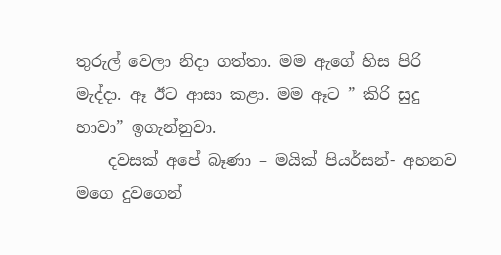තුරුල් වෙලා නිදා ගත්තා. මම ඇගේ හිස පිරි මැද්දා. ඈ ඊට ආසා කළා. මම ඈට ” කිරි සුදු හාවා” ඉගැන්නුවා.
    දවසක් අපේ බෑණා – මයික් පියර්සන්- අහනව මගෙ දුවගෙන්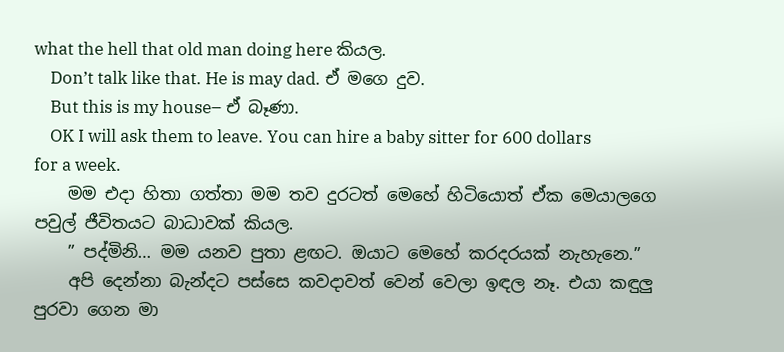what the hell that old man doing here කියල.
    Don’t talk like that. He is may dad. ඒ මගෙ දුව.
    But this is my house– ඒ බෑණා.
    OK I will ask them to leave. You can hire a baby sitter for 600 dollars for a week.
    මම එදා හිතා ගත්තා මම තව දුරටත් මෙහේ හිටියොත් ඒක මෙයාලගෙ පවුල් ජීවිතයට බාධාවක් කියල.
    ” පද්මිනි… මම යනව පුතා ළඟට. ඔයාට මෙහේ කරදරයක් නැහැනෙ.”
    අපි දෙන්නා බැන්දට පස්සෙ කවදාවත් වෙන් වෙලා ඉඳල නෑ. එයා කඳුලු පුරවා ගෙන මා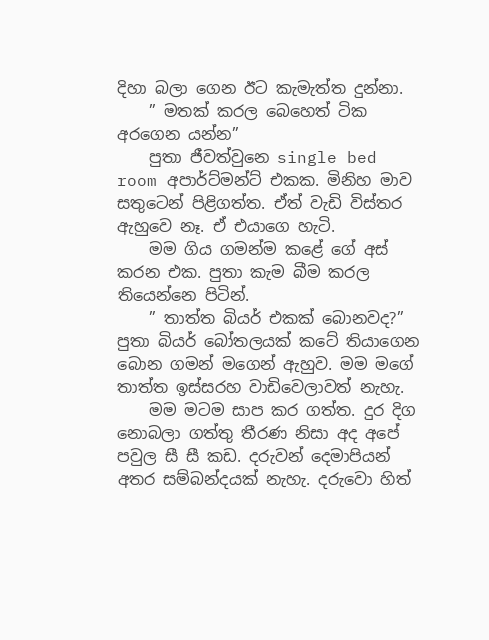දිහා බලා ගෙන ඊට කැමැත්ත දුන්නා.
    ” මතක් කරල බෙහෙත් ටික අරගෙන යන්න”
    පුතා ජීවත්වුනෙ single bed room අපාර්ට්මන්ට් එකක. මිනිහ මාව සතුටෙන් පිළිගත්ත. ඒත් වැඩි විස්තර ඇහුවෙ නෑ. ඒ එයාගෙ හැටි.
    මම ගිය ගමන්ම කළේ ගේ අස් කරන එක. පුතා කැම බීම කරල තියෙන්නෙ පිටින්.
    ” තාත්ත බියර් එකක් බොනවද?” පුතා බියර් බෝතලයක් කටේ තියාගෙන බොන ගමන් මගෙන් ඇහුව. මම මගේ තාත්ත ඉස්සරහ වාඩිවෙලාවත් නැහැ.
    මම මටම සාප කර ගත්ත. දුර දිග නොබලා ගත්තු තීරණ නිසා අද අපේ පවුල සී සී කඩ. දරුවන් දෙමාපියන් අතර සම්බන්දයක් නැහැ. දරුවො හිත්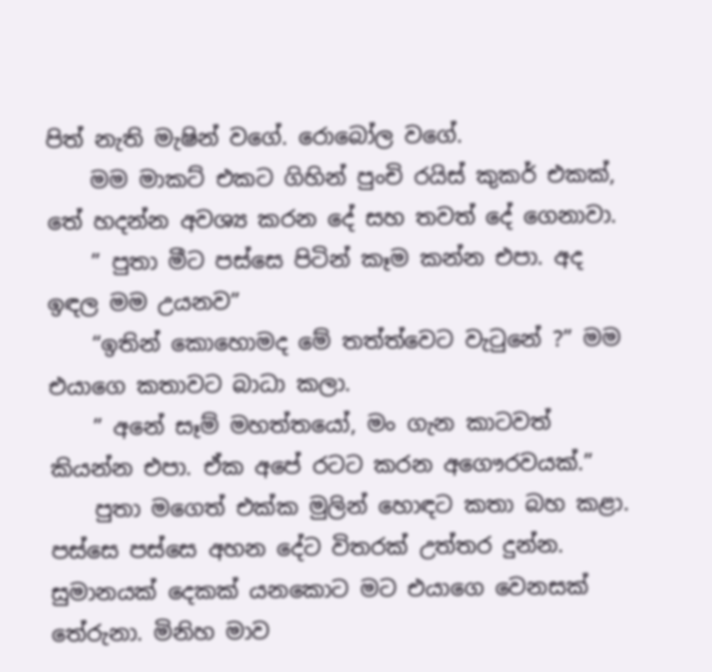පිත් නැති මැෂින් වගේ. රොබෝල වගේ.
    මම මාකට් එකට ගිහින් පුංචි රයිස් කුකර් එකක්, තේ හදන්න අවශ්‍ය කරන දේ සහ තවත් දේ ගෙනාවා.
    ” පුතා මීට පස්සෙ පිටින් කෑම කන්න එපා. අද ඉඳල මම උයනව”
    “ඉතින් කොහොමද මේ තත්ත්වෙට වැටුනේ ?” මම එයාගෙ කතාවට බාධා කලා.
    ” අනේ සෑම් මහත්තයෝ, මං ගැන කාටවත් කියන්න එපා. ඒක අපේ රටට කරන අගෞරවයක්.”
    පුතා මගෙත් එක්ක මුලින් හොඳට කතා බහ කළා. පස්සෙ පස්සෙ අහන දේට විතරක් උත්තර දුන්න. සුමානයක් දෙකක් යනකොට මට එයාගෙ වෙනසක් තේරුනා. මිනිහ මාව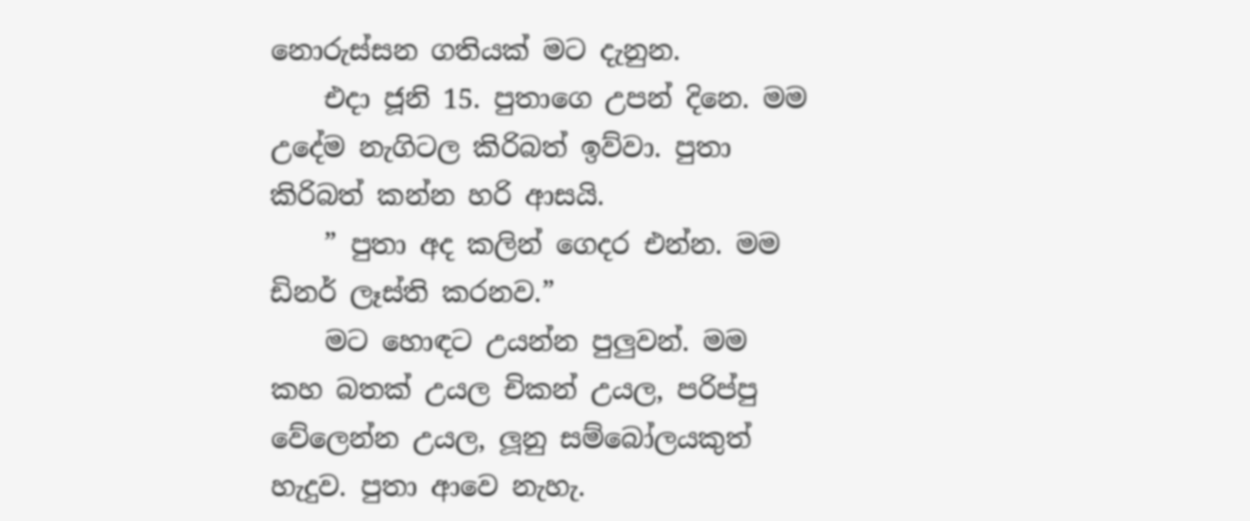නොරුස්සන ගතියක් මට දැනුන.
    එදා ජූනි 15. පුතාගෙ උපන් දිනෙ. මම උදේම නැගිටල කිරිබත් ඉව්වා. පුතා කිරිබත් කන්න හරි ආසයි.
    ” පුතා අද කලින් ගෙදර එන්න. මම ඩිනර් ලෑස්ති කරනව.”
    මට හොඳට උයන්න පුලුවන්. මම කහ බතක් උයල චිකන් උයල, පරිප්පු වේලෙන්න උයල, ලූනු සම්බෝලයකුත් හැදුව. පුතා ආවෙ නැහැ.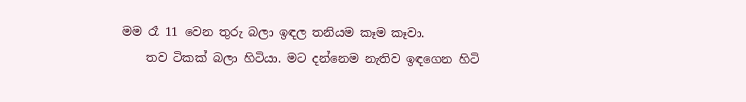මම රෑ 11 වෙන තුරු බලා ඉඳල තනියම කෑම කෑවා.
    තව ටිකක් බලා හිටියා. මට දන්නෙම නැතිව ඉඳගෙන හිටි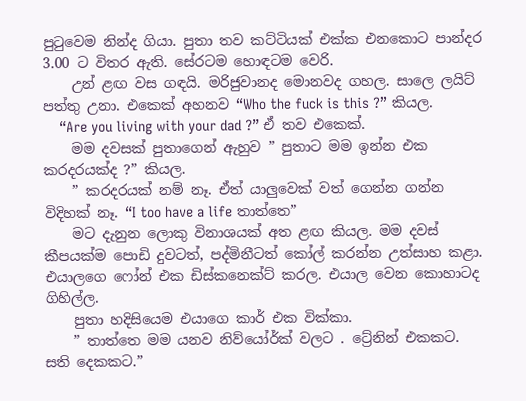පුටුවෙම නින්ද ගියා. පුතා තව කට්ටියක් එක්ක එනකොට පාන්දර 3.00 ට විතර ඇති. සේරටම හොඳටම වෙරි.
    උන් ළඟ වස ගඳයි. මරිජුවානද මොනවද ගහල. සාලෙ ලයිට් පත්තු උනා. එකෙක් අහනව “Who the fuck is this ?” කියල.
    “Are you living with your dad ?” ඒ තව එකෙක්.
    මම දවසක් පුතාගෙන් ඇහුව ” පුතාට මම ඉන්න එක කරදරයක්ද ?” කියල.
    ” කරදරයක් නම් නෑ. ඒත් යාලුවෙක් වත් ගෙන්න ගන්න විදිහක් නෑ. “I too have a life තාත්තෙ”
    මට දැනුන ලොකු විනාශයක් අත ළඟ කියල. මම දවස් කීපයක්ම පොඩි දුවටත්, පද්මිනීටත් කෝල් කරන්න උත්සාහ කළා. එයාලගෙ ෆෝන් එක ඩිස්කනෙක්ට් කරල. එයාල වෙන කොහාටද ගිහිල්ල.
    පුතා හදිසියෙම එයාගෙ කාර් එක වික්කා.
    ” තාත්තෙ මම යනව නිව්යෝර්ක් වලට . ට්‍රේනින් එකකට. සති දෙකකට.”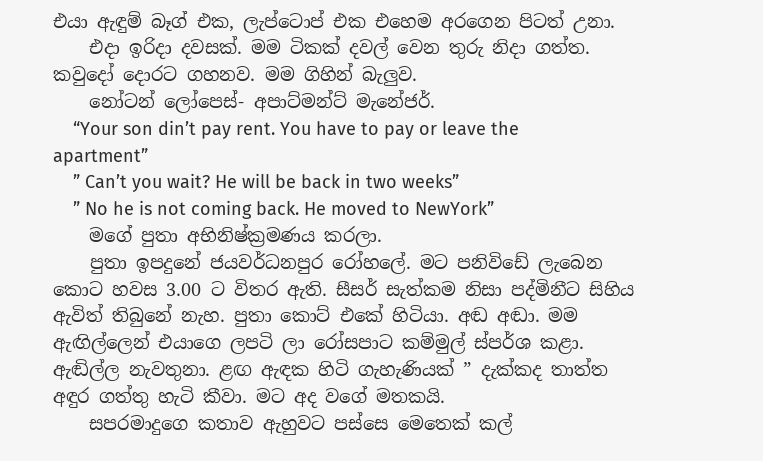එයා ඇඳුම් බෑග් එක, ලැප්ටොප් එක එහෙම අරගෙන පිටත් උනා.
    එදා ඉරිදා දවසක්. මම ටිකක් දවල් වෙන තුරු නිදා ගත්ත. කවුදෝ දොරට ගහනව. මම ගිහින් බැලුව.
    නෝටන් ලෝපෙස්- අපාට්මන්ට් මැනේජර්.
    “Your son din’t pay rent. You have to pay or leave the apartment”
    ” Can’t you wait? He will be back in two weeks”
    ” No he is not coming back. He moved to NewYork”
    මගේ පුතා අභිනිෂ්ක්‍රමණය කරලා.
    පුතා ඉපදුනේ ජයවර්ධනපුර රෝහලේ. මට පනිවිඩේ ලැබෙන කොට හවස 3.00 ට විතර ඇති. සීසර් සැත්කම නිසා පද්මිනීට සිහිය ඇවිත් තිබුනේ නැහ. පුතා කොට් එකේ හිටියා. අඬ අඬා. මම ඇඟිල්ලෙන් එයාගෙ ලපටි ලා රෝසපාට කම්මුල් ස්පර්ශ කළා. ඇඬිල්ල නැවතුනා. ළඟ ඇඳක හිටි ගැහැණියක් ” දැක්කද තාත්ත අඳුර ගත්තු හැටි කීවා. මට අද වගේ මතකයි.
    සපරමාදුගෙ කතාව ඇහුවට පස්සෙ මෙතෙක් කල්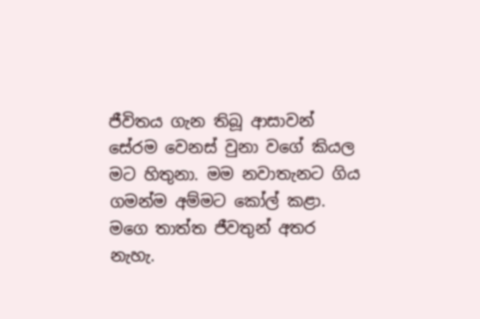ජීවිතය ගැන තිබූ ආසාවන් සේරම වෙනස් වුනා වගේ කියල මට හිතුනා. මම නවාතැනට ගිය ගමන්ම අම්මට කෝල් කළා. මගෙ තාත්ත ජීවතුන් අතර නැහැ.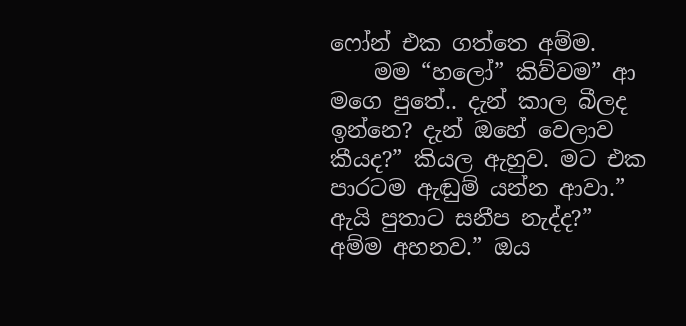ෆෝන් එක ගත්තෙ අම්ම.
    මම “හලෝ” කිව්වම” ආ මගෙ පුතේ.. දැන් කාල බීලද ඉන්නෙ? දැන් ඔහේ වෙලාව කීයද?” කියල ඇහුව. මට එක පාරටම ඇඬුම් යන්න ආවා.” ඇයි පුතාට සනීප නැද්ද?” අම්ම අහනව.” ඔය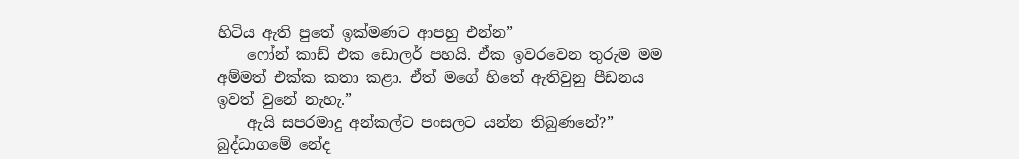හිටිය ඇති පුතේ ඉක්මණට ආපහු එන්න”
    ෆෝන් කාඩ් එක ඩොලර් පහයි. ඒක ඉවරවෙන තුරුම මම අම්මත් එක්ක කතා කළා. ඒත් මගේ හිතේ ඇතිවුනු පීඩනය ඉවත් වුනේ නැහැ.”
    ඇයි සපරමාදු අන්කල්ට පංසලට යන්න තිබුණනේ?” බුද්ධාගමේ නේද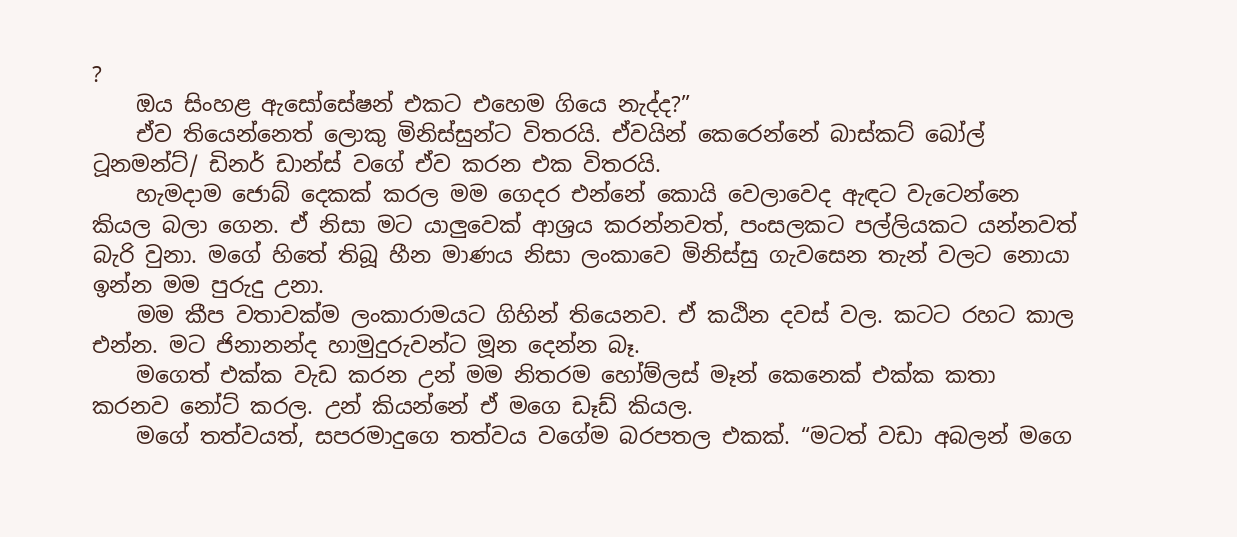?
    ඔය සිංහළ ඇසෝසේෂන් එකට එහෙම ගියෙ නැද්ද?”
    ඒව තියෙන්නෙත් ලොකු මිනිස්සුන්ට විතරයි. ඒවයින් කෙරෙන්නේ බාස්කට් බෝල් ටූනමන්ට්/ ඩිනර් ඩාන්ස් වගේ ඒව කරන එක විතරයි.
    හැමදාම ජොබ් දෙකක් කරල මම ගෙදර එන්නේ කොයි වෙලාවෙද ඇඳට වැටෙන්නෙ කියල බලා ගෙන. ඒ නිසා මට යාලුවෙක් ආශ්‍රය කරන්නවත්, පංසලකට පල්ලියකට යන්නවත් බැරි වුනා. මගේ හිතේ තිබූ හීන මාණය නිසා ලංකාවෙ මිනිස්සු ගැවසෙන තැන් වලට නොයා ඉන්න මම පුරුදු උනා.
    මම කීප වතාවක්ම ලංකාරාමයට ගිහින් තියෙනව. ඒ කඨින දවස් වල. කටට රහට කාල එන්න. මට ජිනානන්ද හාමුදුරුවන්ට මූන දෙන්න බෑ.
    මගෙත් එක්ක වැඩ කරන උන් මම නිතරම හෝම්ලස් මෑන් කෙනෙක් එක්ක කතා කරනව නෝට් කරල. උන් කියන්නේ ඒ මගෙ ඩෑඩ් කියල.
    මගේ තත්වයත්, සපරමාදුගෙ තත්වය වගේම බරපතල එකක්. “මටත් වඩා අබලන් මගෙ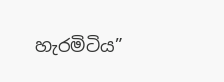හැරමිටිය”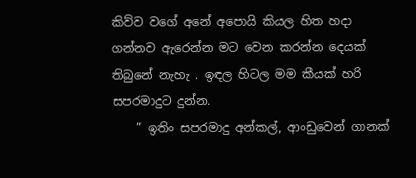කිව්ව වගේ අනේ අපොයි කියල හිත හදා ගන්නව ඇරෙන්න මට වෙන කරන්න දෙයක් තිබුනේ නැහැ . ඉඳල හිටල මම කීයක් හරි සපරමාදුට දුන්න.
    ” ඉතිං සපරමාදු අන්කල්, ආංඩුවෙන් ගානක්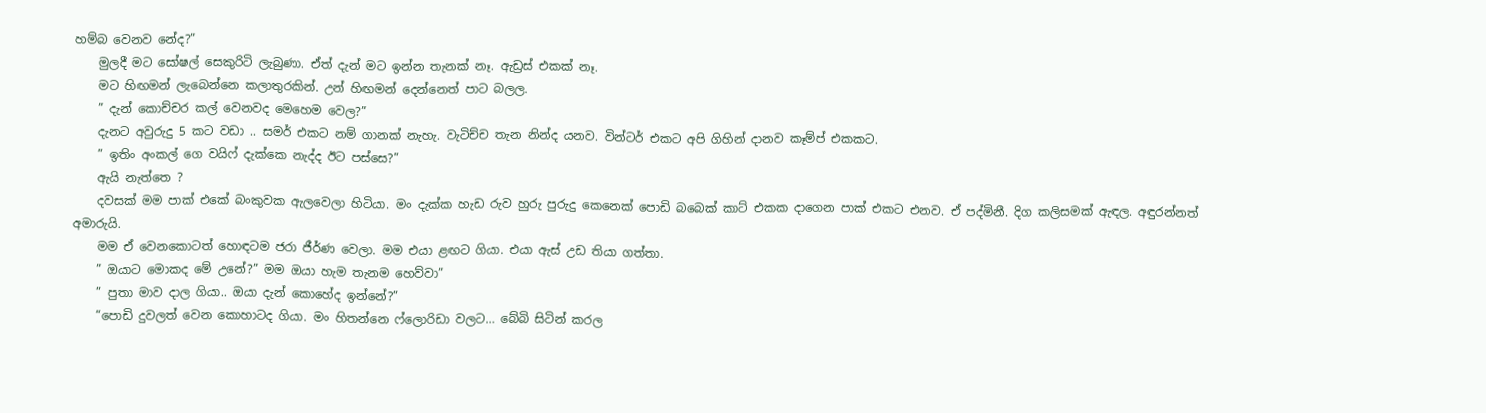හම්බ වෙනව නේද?”
    මුලදී මට සෝෂල් සෙකුරිටි ලැබුණා. ඒත් දැන් මට ඉන්න තැනක් නෑ. ඇඩ්‍රස් එකක් නෑ.
    මට හිඟමන් ලැබෙන්නෙ කලාතුරකින්. උන් හිඟමන් දෙන්නෙත් පාට බලල.
    ” දැන් කොච්චර කල් වෙනවද මෙහෙම වෙල?”
    දැනට අවුරුදු 5 කට වඩා .. සමර් එකට නම් ගානක් නැහැ. වැටිච්ච තැන නින්ද යනව. වින්ටර් එකට අපි ගිහින් දානව කෑම්ප් එකකට.
    ” ඉතිං අංකල් ගෙ වයිෆ් දැක්කෙ නැද්ද ඊට පස්සෙ?”
    ඇයි නැත්තෙ ?
    දවසක් මම පාක් එකේ බංකුවක ඇලවෙලා හිටියා. මං දැක්ක හැඩ රුව හුරු පුරුදු කෙනෙක් පොඩි බබෙක් කාට් එකක දාගෙන පාක් එකට එනව. ඒ පද්මිනී. දිග කලිසමක් ඇඳල. අඳුරන්නත් අමාරුයි.
    මම ඒ වෙනකොටත් හොඳටම ජරා ජීර්ණ වෙලා. මම එයා ළඟට ගියා. එයා ඇස් උඩ තියා ගත්තා.
    ” ඔයාට මොකද මේ උනේ?” මම ඔයා හැම තැනම හෙව්වා”
    ” පුතා මාව දාල ගියා.. ඔයා දැන් කොහේද ඉන්නේ?”
    “පොඩි දුවලත් වෙන කොහාටද ගියා. මං හිතන්නෙ ෆ්ලොරිඩා වලට… බේබි සිටින් කරල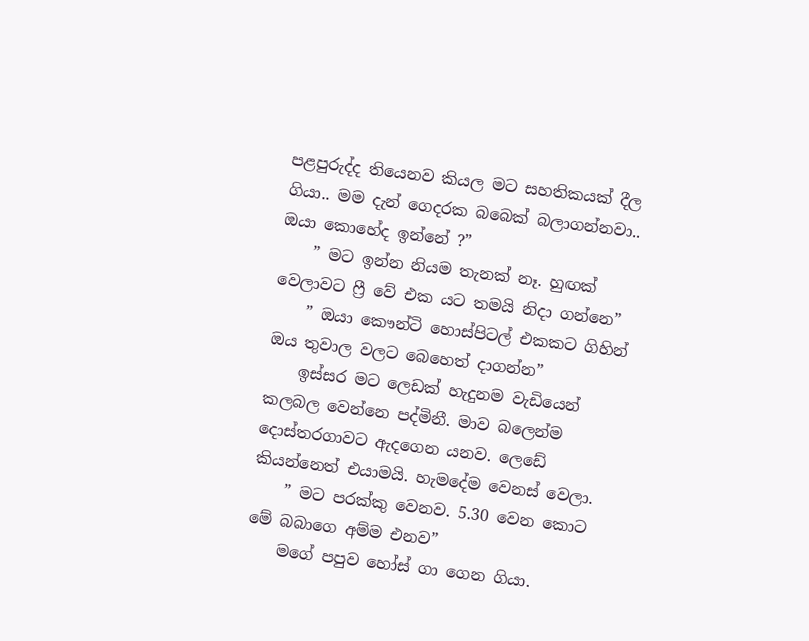පළපුරුද්ද තියෙනව කියල මට සහතිකයක් දීල ගියා.. මම දැන් ගෙදරක බබෙක් බලාගන්නවා.. ඔයා කොහේද ඉන්නේ ?”
    ” මට ඉන්න නියම තැනක් නෑ. හුඟක් වෙලාවට ෆ්‍රී වේ එක යට තමයි නිදා ගන්නෙ”
    ” ඔයා කෞන්ටි හොස්පිටල් එකකට ගිහින් ඔය තුවාල වලට බෙහෙත් දාගන්න”
    ඉස්සර මට ලෙඩක් හැදුනම වැඩියෙන් කලබල වෙන්නෙ පද්මිනී. මාව බලෙන්ම දොස්තරගාවට ඇදගෙන යනව. ලෙඩේ කියන්නෙත් එයාමයි. හැමදේම වෙනස් වෙලා.
    ” මට පරක්කු වෙනව. 5.30 වෙන කොට මේ බබාගෙ අම්ම එනව”
    මගේ පපුව හෝස් ගා ගෙන ගියා.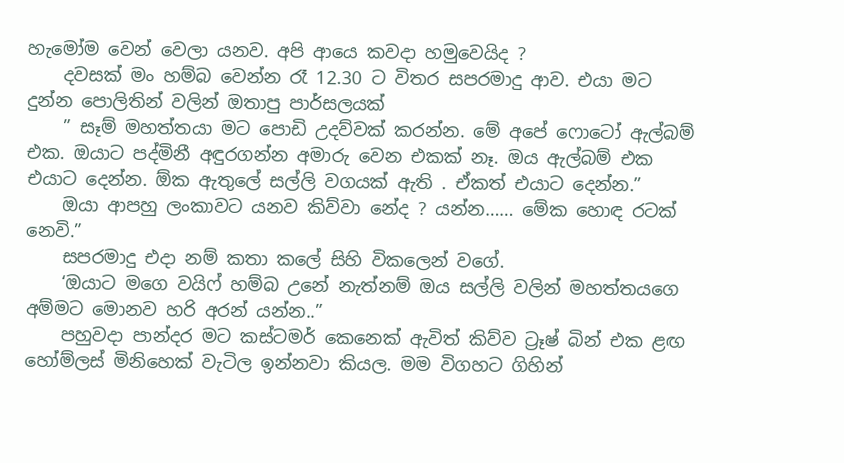හැමෝම වෙන් වෙලා යනව. අපි ආයෙ කවදා හමුවෙයිද ?
    දවසක් මං හම්බ වෙන්න රෑ 12.30 ට විතර සපරමාදු ආව. එයා මට දුන්න පොලිතින් වලින් ඔතාපු පාර්සලයක්
    ” සෑම් මහත්තයා මට පොඩි උදව්වක් කරන්න. මේ අපේ ෆොටෝ ඇල්බම් එක. ඔයාට පද්මිනී අඳුරගන්න අමාරු වෙන එකක් නෑ. ඔය ඇල්බම් එක එයාට දෙන්න. ඕක ඇතුලේ සල්ලි වගයක් ඇති . ඒකත් එයාට දෙන්න.”
    ඔයා ආපහු ලංකාවට යනව කිව්වා නේද ? යන්න…… මේක හොඳ රටක් නෙවි.”
    සපරමාදු එදා නම් කතා කලේ සිහි විකලෙන් වගේ.
    ‘ඔයාට මගෙ වයිෆ් හම්බ උනේ නැත්නම් ඔය සල්ලි වලින් මහත්තයගෙ අම්මට මොනව හරි අරන් යන්න..”
    පහුවදා පාන්දර මට කස්ටමර් කෙනෙක් ඇවිත් කිව්ව ට්‍රෑෂ් බින් එක ළඟ හෝම්ලස් මිනිහෙක් වැටිල ඉන්නවා කියල. මම විගහට ගිහින්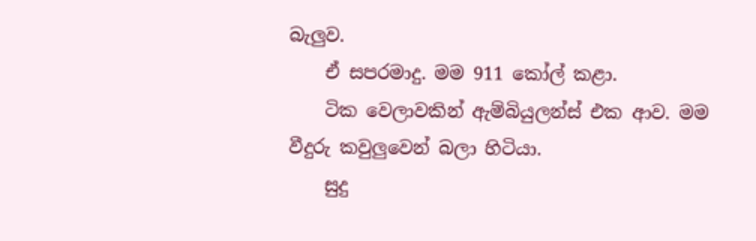බැලුව.
    ඒ සපරමාදු. මම 911 කෝල් කළා.
    ටික වෙලාවකින් ඇම්බියුලන්ස් එක ආව. මම වීදුරු කවුලුවෙන් බලා හිටියා.
    සුදු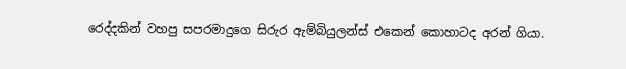රෙද්දකින් වහපු සපරමාදුගෙ සිරුර ඇම්බියුලන්ස් එකෙන් කොහාටද අරන් ගියා.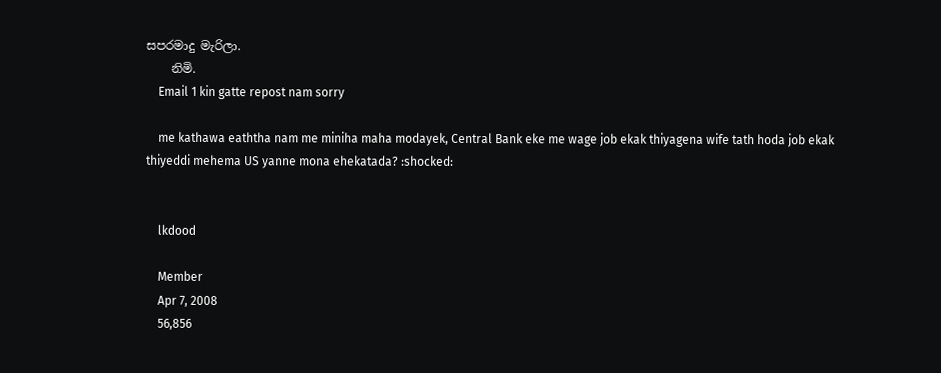සපරමාදු මැරිලා.
    නිමි.
    Email 1 kin gatte repost nam sorry

    me kathawa eaththa nam me miniha maha modayek, Central Bank eke me wage job ekak thiyagena wife tath hoda job ekak thiyeddi mehema US yanne mona ehekatada? :shocked:


    lkdood

    Member
    Apr 7, 2008
    56,856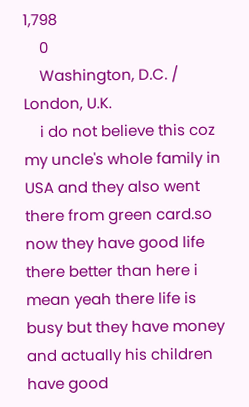1,798
    0
    Washington, D.C. / London, U.K.
    i do not believe this coz my uncle's whole family in USA and they also went there from green card.so now they have good life there better than here i mean yeah there life is busy but they have money and actually his children have good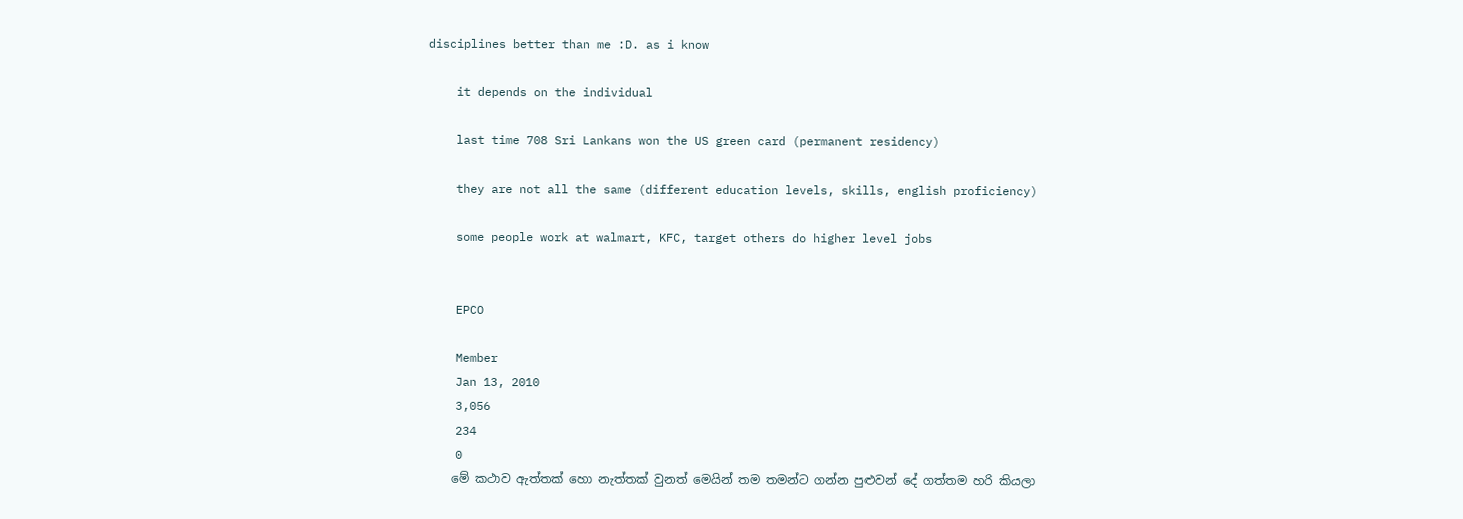disciplines better than me :D. as i know

    it depends on the individual

    last time 708 Sri Lankans won the US green card (permanent residency)

    they are not all the same (different education levels, skills, english proficiency)

    some people work at walmart, KFC, target others do higher level jobs


    EPCO

    Member
    Jan 13, 2010
    3,056
    234
    0
    මේ කථාව ඇත්තක් හො නැත්තක් වුනත් මෙයින් තම තමන්ට ගන්න පුළුවන් දේ ගත්තම හරි කියලා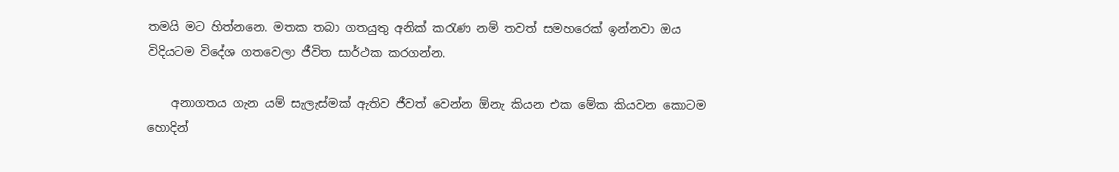තමයි මට හිත්නනෙ. මතක තබා ගතයුතු අනික් කරැණ නම් තවත් සමහරෙක් ඉන්නවා ඔය විදියටම ‍විදේශ ගතවෙලා ජීවිත සාර්ථක කරගන්න.

    අනාගතය ගැන යම් සැලැස්මක් ඇතිව ජීවත් වෙන්න ඕනැ කියන එක මේක කියවන කොටම හොදින්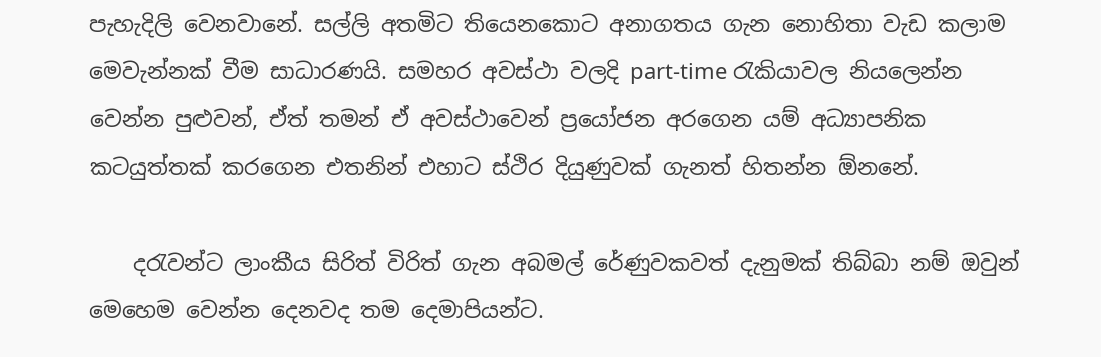පැහැදිලි වෙනවානේ. සල්ලි අතමිට තියෙනකොට අනාගතය ගැන නොහිතා වැඩ කලාම මෙවැන්නක් වීම සාධාරණයි. සමහර අවස්ථා වලදි part-time රැකියාවල නියලෙන්න වෙන්න පුළුවන්, ඒත් තමන් ඒ අවස්ථාවෙන් ප්‍රයෝජන අරගෙන යම් අධ්‍යාපනික කටයුත්තක් කරගෙන එතනින් එහාට ස්ථිර දියුණුවක් ගැනත් හිතන්න ඕනනේ.

    දරැවන්ට ලාංකීය සිරිත් විරිත් ගැන අබමල් රේණුවකවත් දැනුමක් තිබ්බා නම් ඔවුන් මෙහෙම වෙන්න දෙනවද තම දෙමාපියන්ට.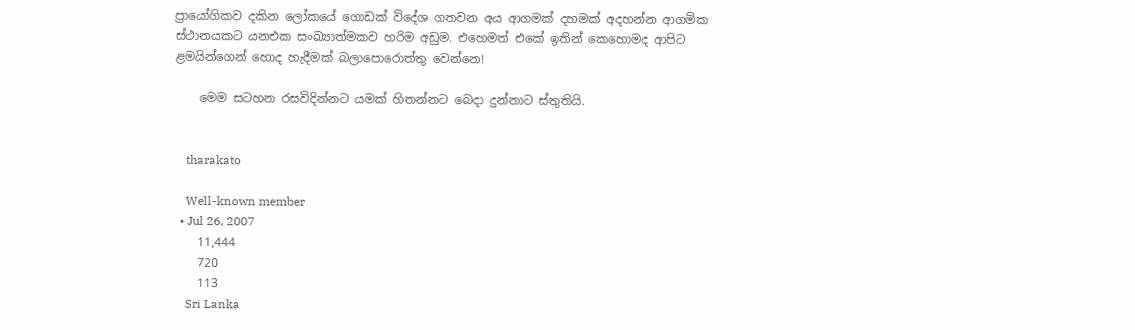ප්‍රායෝගිකව දකින ලෝකයේ ගොඩක් විදේශ ගතවන අය ආගමක් දහමක් අදහන්න ආගමික ස්ථානයකට යනඑක සංඛ්‍යාත්මකව හරිම අඩුම. එහෙමත් එකේ ඉතින් කෙහොමද ආපිට ළමයින්ගෙන් හොද හැදීමක් බලාපොරොත්තු වෙන්නෙ!

    මෙම සටහන රසවිදින්න‍ට යමක් හිතන්නට බෙදා දුන්නාට ස්තුතියි.


    tharakato

    Well-known member
  • Jul 26, 2007
    11,444
    720
    113
    Sri Lanka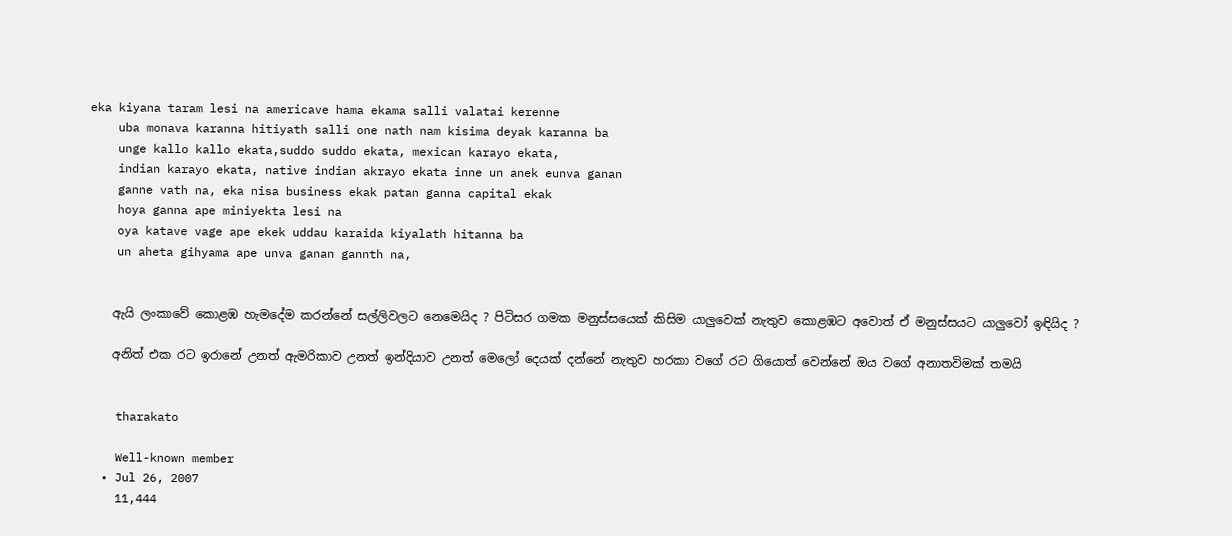eka kiyana taram lesi na americave hama ekama salli valatai kerenne
    uba monava karanna hitiyath salli one nath nam kisima deyak karanna ba
    unge kallo kallo ekata,suddo suddo ekata, mexican karayo ekata,
    indian karayo ekata, native indian akrayo ekata inne un anek eunva ganan
    ganne vath na, eka nisa business ekak patan ganna capital ekak
    hoya ganna ape miniyekta lesi na
    oya katave vage ape ekek uddau karaida kiyalath hitanna ba
    un aheta gihyama ape unva ganan gannth na,


    ඇයි ලංකාවේ කොළඹ හැමදේම කරන්නේ සල්ලිවලට නෙමෙයිද ? පිටිසර ගමක මනුස්සයෙක් කිසිම යාලුවෙක් නැතුව කොළඹට අවොත් ඒ මනුස්සයට යාලුවෝ ඉඳියිද ?

    අනිත් එක රට ඉරානේ උනත් ඇමරිකාව උනත් ඉන්දියාව උනත් මෙලෝ දෙයක් දන්නේ නැතුව හරකා වගේ රට ගියොත් වෙන්නේ ඔය වගේ අනාතවිමක් තමයි


    tharakato

    Well-known member
  • Jul 26, 2007
    11,444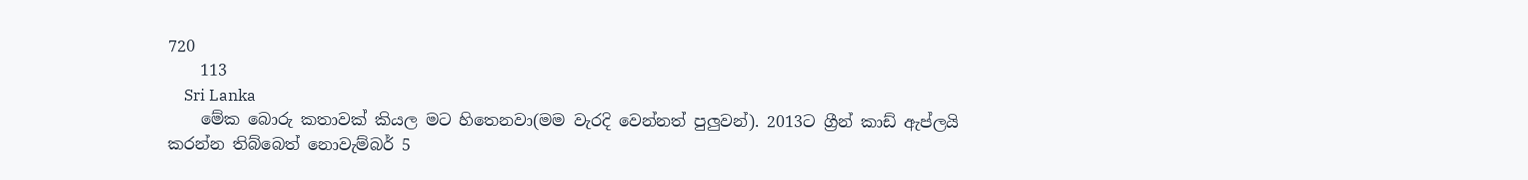720
    113
    Sri Lanka
    මේක බොරු කතාවක් කියල මට හිතෙනවා(මම වැරදි වෙන්නත් පුලුවන්). 2013ට ග්‍රීන් කාඩ් ඇප්ලයි කරන්න තිබ්බෙත් නොවැම්බර් 5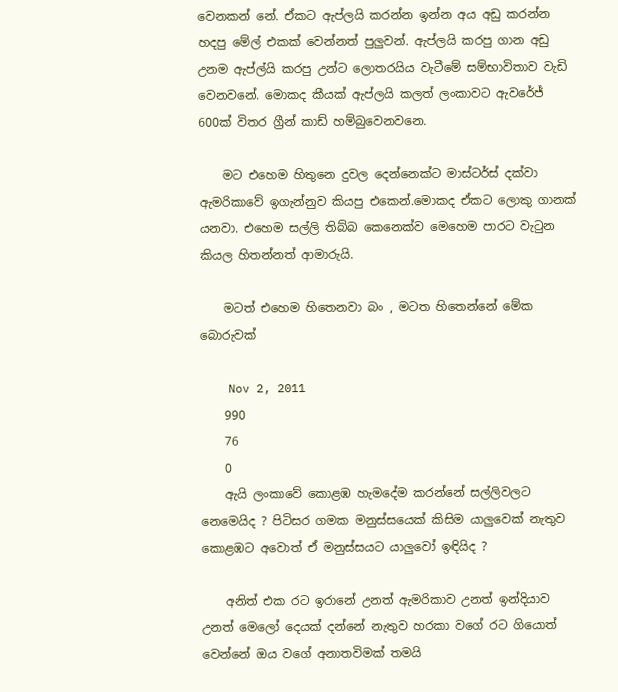වෙනකන් නේ. ඒකට ඇප්ලයි කරන්න ඉන්න අය අඩු කරන්න හදපු මේල් එකක් වෙන්නත් පුලුවන්. ඇප්ලයි කරපු ගාන අඩු උනම ඇප්ල්යි කරපු උන්ට ලොතරයිය වැටීමේ සම්භාවිතාව වැඩි වෙනවනේ. මොකද කීයක් ඇප්ලයි කලත් ලංකාවට ඇවරේජ් 600ක් විතර ග්‍රීන් කාඩ් හම්බුවෙනවනෙ.

    මට එහෙම හිතුනෙ දුවල දෙන්නෙක්ට මාස්ටර්ස් දක්වා ඇමරිකාවේ ඉගැන්නුව කියපු එකෙන්.මොකද ඒකට ලොකු ගානක් යනවා. එහෙම සල්ලි තිබ්බ කෙනෙක්ව මෙහෙම පාරට වැටුන කියල හිතන්නත් ආමාරුයි.

    මටත් එහෙම හිතෙනවා බං , මටත හිතෙන්නේ මේක බොරුවක්

    Nov 2, 2011
    990
    76
    0
    ඇයි ලංකාවේ කොළඹ හැමදේම කරන්නේ සල්ලිවලට නෙමෙයිද ? පිටිසර ගමක මනුස්සයෙක් කිසිම යාලුවෙක් නැතුව කොළඹට අවොත් ඒ මනුස්සයට යාලුවෝ ඉඳියිද ?

    අනිත් එක රට ඉරානේ උනත් ඇමරිකාව උනත් ඉන්දියාව උනත් මෙලෝ දෙයක් දන්නේ නැතුව හරකා වගේ රට ගියොත් වෙන්නේ ඔය වගේ අනාතවිමක් තමයි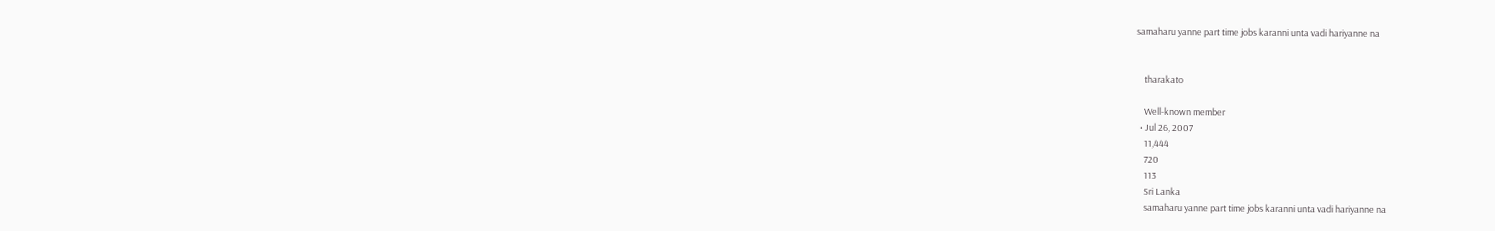samaharu yanne part time jobs karanni unta vadi hariyanne na


    tharakato

    Well-known member
  • Jul 26, 2007
    11,444
    720
    113
    Sri Lanka
    samaharu yanne part time jobs karanni unta vadi hariyanne na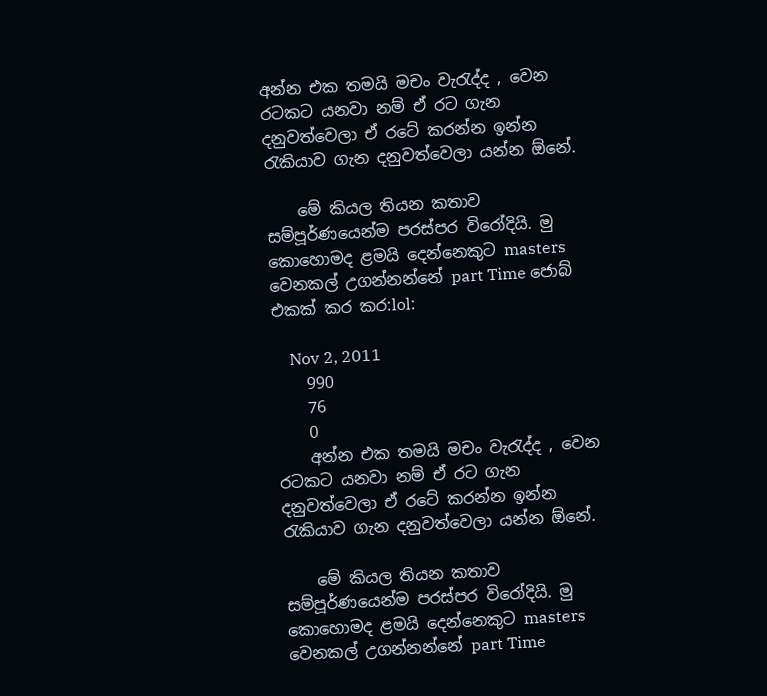අන්න එක තමයි මචං වැරැද්ද , වෙන රටකට යනවා නම් ඒ රට ගැන දනුවත්වෙලා ඒ රටේ කරන්න ඉන්න රැකියාව ගැන දනුවත්වෙලා යන්න ඕනේ.

    මේ කියල තියන කතාව සම්පූර්ණයෙන්ම පරස්පර විරෝදියි. මු කොහොමද ළමයි දෙන්නෙකුට masters වෙනකල් උගන්නන්නේ part Time ජොබ් එකක් කර කර:lol:

    Nov 2, 2011
    990
    76
    0
    අන්න එක තමයි මචං වැරැද්ද , වෙන රටකට යනවා නම් ඒ රට ගැන දනුවත්වෙලා ඒ රටේ කරන්න ඉන්න රැකියාව ගැන දනුවත්වෙලා යන්න ඕනේ.

    මේ කියල තියන කතාව සම්පූර්ණයෙන්ම පරස්පර විරෝදියි. මු කොහොමද ළමයි දෙන්නෙකුට masters වෙනකල් උගන්නන්නේ part Time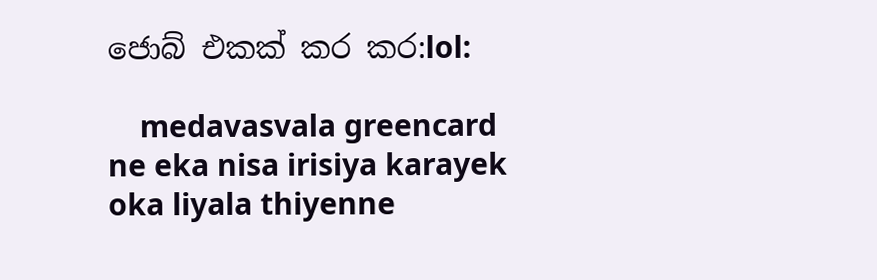ජොබ් එකක් කර කර:lol:

    medavasvala greencard ne eka nisa irisiya karayek oka liyala thiyenne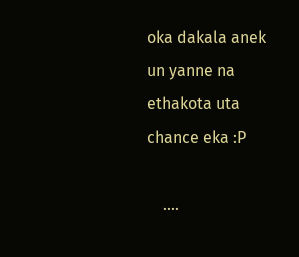oka dakala anek un yanne na ethakota uta chance eka :P

    ....